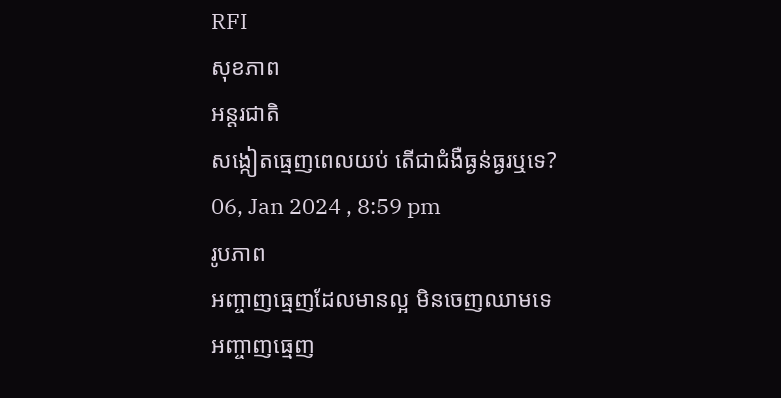RFI
សុខភាព
អន្តរជាតិ
សង្កៀតធ្មេញពេលយប់ តើជាជំងឺធ្ងន់ធ្ងរឬទេ?
06, Jan 2024 , 8:59 pm
រូបភាព
អញ្ចាញធ្មេញដែលមានល្អ មិនចេញឈាមទេ
អញ្ចាញធ្មេញ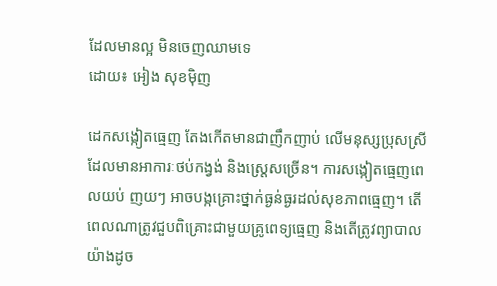ដែលមានល្អ មិនចេញឈាមទេ
ដោយ៖ អៀង សុខម៉ិញ

ដេកសង្កៀតធ្មេញ តែងកើតមានជាញឹកញាប់ លើមនុស្សប្រុសស្រី ដែលមានអាការៈថប់កង្វង់ និងស្ត្រេសច្រើន។ ការសង្កៀតធ្មេញពេលយប់ ញយៗ អាចបង្កគ្រោះថ្នាក់ធ្ងន់ធ្ងរដល់សុខភាពធ្មេញ។ តើពេលណាត្រូវជួបពិគ្រោះជាមួយគ្រូពេទ្យធ្មេញ និងតើត្រូវព្យាបាលយ៉ាងដូច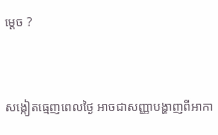ម្តេច ?


សង្កៀតធ្មេញពេលថ្ងៃ អាចជាសញ្ញាបង្ហាញពីអាកា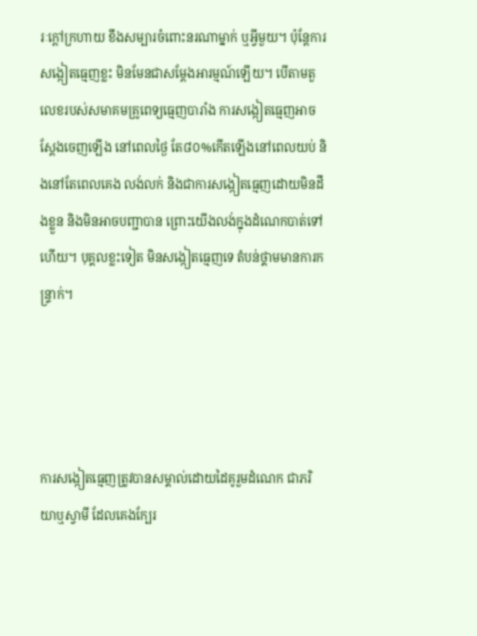រៈក្តៅក្រហាយ ខឹងសម្បារចំពោះនរណាម្នាក់ ឬអ្វីមួយ។ ប៉ុន្តែការសង្កៀតធ្មេញខ្លះ មិនមែនជាសម្តែងអារម្មណ៍ឡើយ។ បើតាមតួលេខរបស់សមាគមគ្រូពេទ្យធ្មេញបារាំង ការសង្កៀតធ្មេញអាចស្តែងចេញឡើង នៅពេលថ្ងៃ តែ៨០%កើតឡើងនៅពេលយប់ និងនៅតែពេលគេង លង់លក់ និងជាការសង្កៀតធ្មេញដោយមិនដឹងខ្លួន និងមិនអាចបញ្ជាបាន ព្រោះយើងលង់ក្នុងដំណេកបាត់ទៅហើយ។ បុគ្គលខ្លះទៀត មិនសង្កៀតធ្មេញទេ តំបន់ថ្គាមមានការកន្ទ្រាក់។




ការសង្កៀតធ្មេញត្រូវបានសម្គាល់ដោយដៃគូរួមដំណេក ជាភរិយាឬស្វាមី ដែលគេងក្បែរ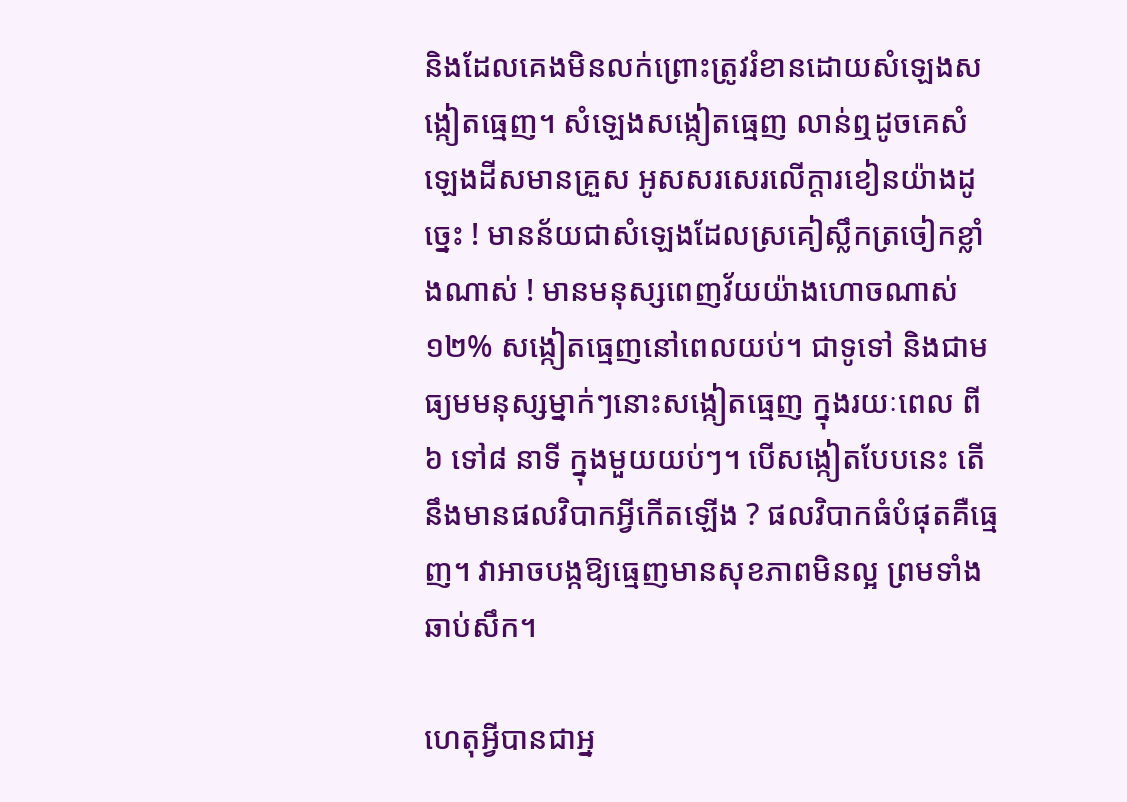និងដែលគេងមិនលក់ព្រោះត្រូវរំខានដោយសំឡេងសង្កៀតធ្មេញ។ សំឡេងសង្កៀតធ្មេញ លាន់ឮដូចគេសំឡេងដីសមានគ្រួស អូសសរសេរលើក្តារខៀនយ៉ាងដូច្នេះ ! មានន័យជាសំឡេងដែលស្រគៀស្លឹកត្រចៀកខ្លាំងណាស់ ! មានមនុស្សពេញវ័យយ៉ាងហោចណាស់ ១២% សង្កៀតធ្មេញនៅពេលយប់។ ជាទូទៅ និងជាមធ្យមមនុស្សម្នាក់ៗនោះសង្កៀតធ្មេញ ក្នុងរយៈពេល ពី ៦ ទៅ៨ នាទី ក្នុងមួយយប់ៗ។ បើសង្កៀតបែបនេះ តើនឹងមានផលវិបាកអ្វីកើតឡើង ? ផលវិបាកធំបំផុតគឺធ្មេញ។ វាអាចបង្កឱ្យធ្មេញមានសុខភាពមិនល្អ ព្រមទាំងឆាប់សឹក។

ហេតុអ្វីបានជាអ្ន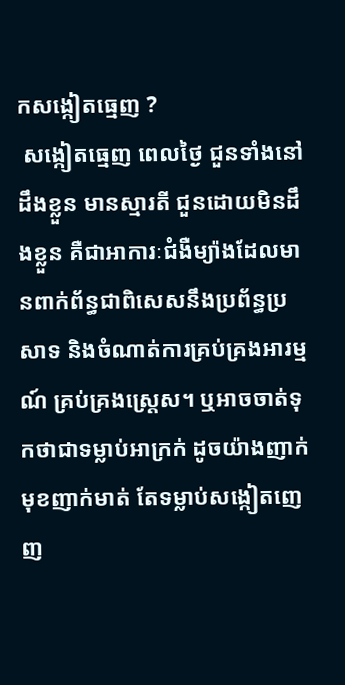កសង្កៀតធ្មេញ ?
 សង្កៀតធ្មេញ ពេលថ្ងៃ ជួនទាំងនៅដឹងខ្លួន មានស្មារតី ជួនដោយមិនដឹងខ្លួន គឺជាអាការៈជំងឺម្យ៉ាងដែលមានពាក់ព័ន្ធជាពិសេសនឹងប្រព័ន្ធប្រសាទ និងចំណាត់ការគ្រប់គ្រងអារម្មណ៍ គ្រប់គ្រងស្ត្រេស។ ឬអាចចាត់ទុកថាជាទម្លាប់អាក្រក់ ដូចយ៉ាងញាក់មុខញាក់មាត់ តែទម្លាប់សង្កៀតញេញ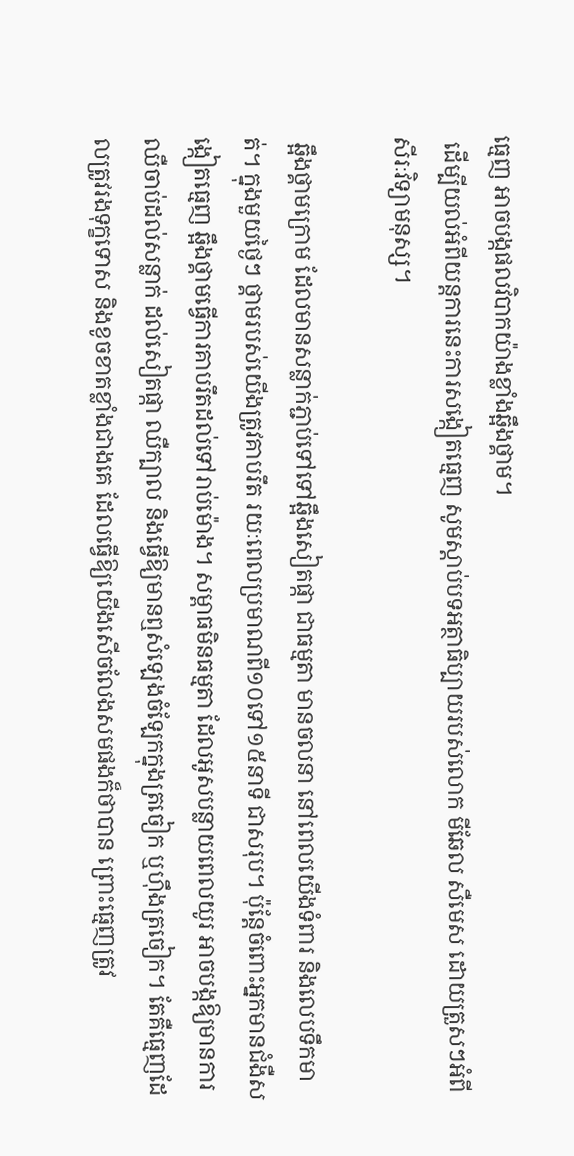ធ្មេញ អាចបង្កផលវិបាកយ៉ាងខ្លាំងឆ្អឹងថ្គាម។
 ដើម្បីយល់អំពីយន្តការនេះការសង្កៀតធ្មេញ សូមស្តាប់បទអត្ថាធិប្បាយរបស់លោក មីឆែល សឺមេស ដោយត្រួសៗអំពីសីរៈវិទ្យាមនុស្ស។

 ឆ្អឹងថ្គាមក្រោម ដែលមានសន្លាក់ភ្ជាប់ទៅទៅឆ្អឹងសៀតផ្កា ជាធម្មតា មានចលនា នៅពេលយើងទំពារ និងលេបទឹកមាត់។ ក្នុងមួយថ្ងៃៗ ថ្គាមរបស់យើងត្រូវគាបរឹត រយៈពេលប្រមាណពី១០ទៅ១៥នាទី ជាសរុប។ ប៉ុន្តែចំពោះអ្នកមានជំងឺសង្កៀតធ្មេញ ឆ្អឹងថ្គាមធ្វើការគាបរឹតដល់ទៅរាប់ម៉ោង។ សម្ពាធមិនធម្មតា ដែលអូសបន្លាយពេលយូរ អាចបង្កឱ្យមានការឈឺចាប់ដល់សន្លាក់ ដល់សៀតផ្កា ឈឺក្បាល និងធ្វើឱ្យមានឮសំឡេងចំឡែកក្នុងត្រចៀក ឬហ៊ឹងត្រចៀក។ តែគឺធ្មេញដែលត្រូវរងទុក្ខទោស និងខូចខាតខ្លាំងជាងគេ ដែលធ្វើឱ្យយើងសើចលែងសមផងក៏ថាបាន ព្រោះធ្មេញត្រូវ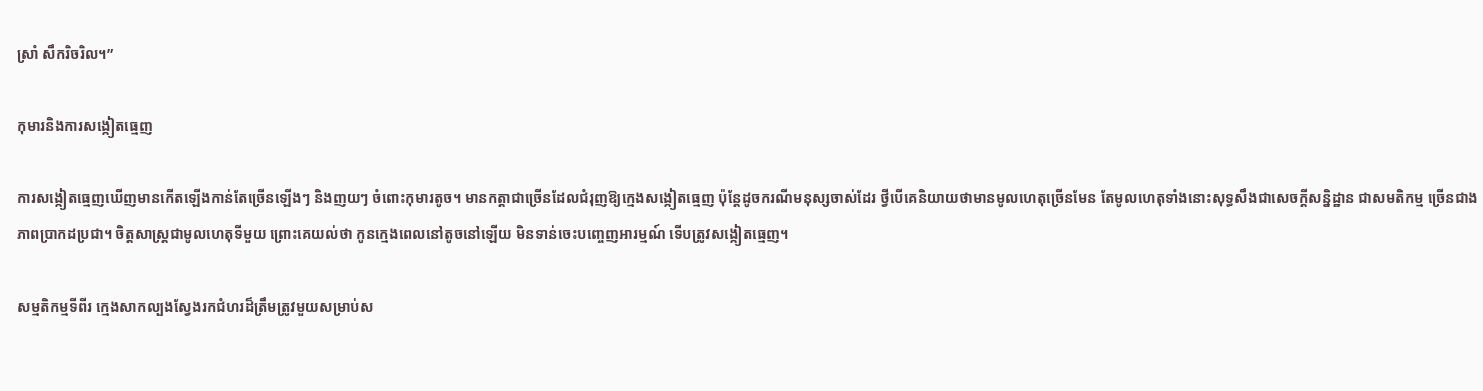ស្រាំ សឹករិចរិល។”

កុមារនិងការសង្កៀតធ្មេញ

ការសង្កៀតធ្មេញឃើញមានកើតឡើងកាន់តែច្រើនឡើងៗ និងញយៗ ចំពោះកុមារតូច។ មានកត្តាជាច្រើនដែលជំរុញឱ្យក្មេងសង្កៀតធ្មេញ ប៉ុន្តែដូចករណីមនុស្សចាស់ដែរ ថ្វីបើគេនិយាយថាមានមូលហេតុច្រើនមែន តែមូលហេតុទាំងនោះសុទ្ធសឹងជាសេចក្តីសន្និដ្ឋាន ជាសមតិកម្ម ច្រើនជាងភាពប្រាកដប្រជា។ ចិត្តសាស្ត្រជាមូលហេតុទីមួយ ព្រោះគេយល់ថា កូនក្មេងពេលនៅតូចនៅឡើយ មិនទាន់ចេះបញ្ចេញអារម្មណ៍ ទើបត្រូវសង្កៀតធ្មេញ។

សម្មតិកម្មទីពីរ ក្មេងសាកល្បងស្វែងរកជំហរដ៏ត្រឹមត្រូវមួយសម្រាប់ស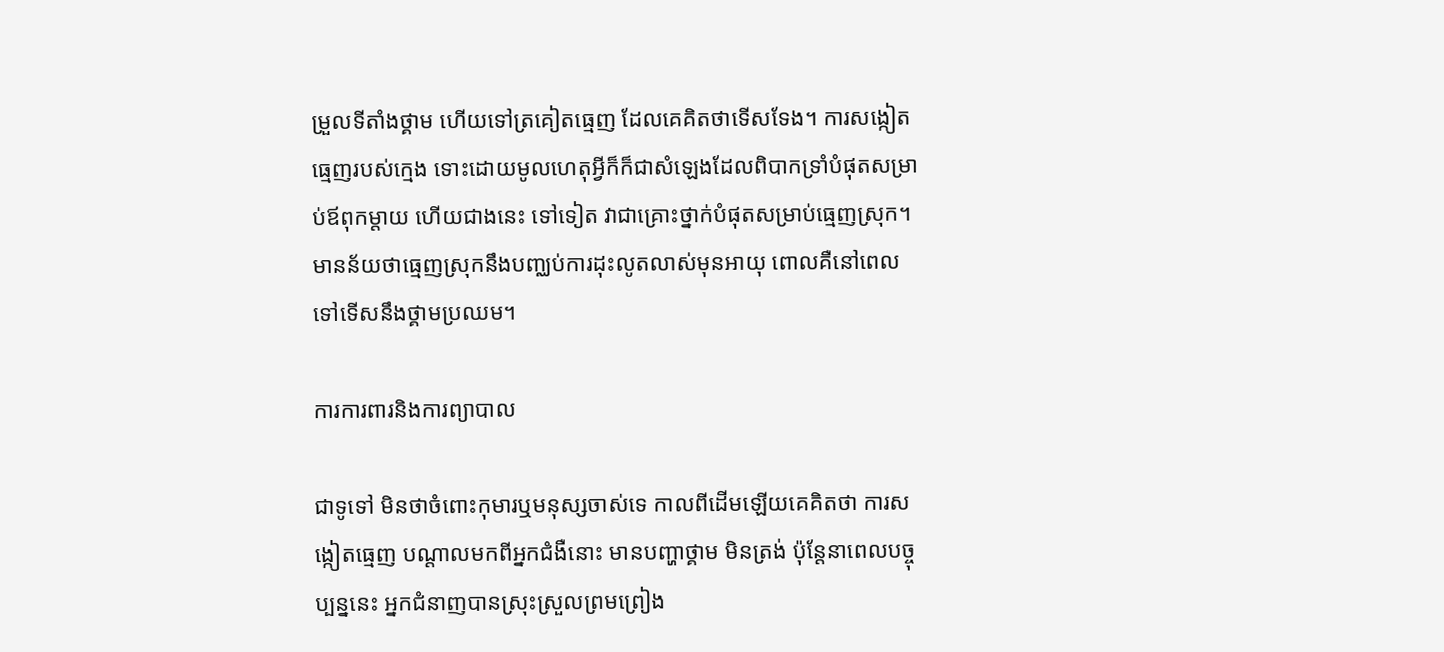ម្រួលទីតាំងថ្គាម ហើយទៅត្រគៀតធ្មេញ ដែលគេគិតថាទើសទែង។ ការសង្កៀតធ្មេញរបស់ក្មេង ទោះដោយមូលហេតុអ្វីក៏ក៏ជាសំឡេងដែលពិបាកទ្រាំបំផុតសម្រាប់ឪពុកម្តាយ ហើយជាងនេះ ទៅទៀត វាជាគ្រោះថ្នាក់បំផុតសម្រាប់ធ្មេញស្រុក។ មានន័យថាធ្មេញស្រុកនឹងបញ្ឈប់ការដុះលូតលាស់មុនអាយុ ពោលគឺនៅពេលទៅទើសនឹងថ្គាមប្រឈម។

ការការពារនិងការព្យាបាល

ជាទូទៅ មិនថាចំពោះកុមារឬមនុស្សចាស់ទេ កាលពីដើមឡើយគេគិតថា ការសង្កៀតធ្មេញ បណ្តាលមកពីអ្នកជំងឺនោះ មានបញ្ហាថ្គាម មិនត្រង់ ប៉ុន្តែនាពេលបច្ចុប្បន្ននេះ អ្នកជំនាញបានស្រុះស្រួលព្រមព្រៀង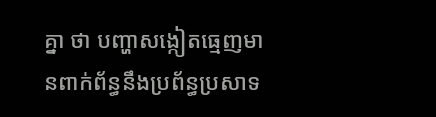គ្នា ថា បញ្ហាសង្កៀតធ្មេញមានពាក់ព័ន្ធនឹងប្រព័ន្ធប្រសាទ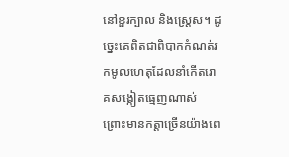នៅខួរក្បាល និងស្ត្រេស។ ដូច្នេះគេពិតជាពិបាកកំណត់រកមូលហេតុដែលនាំកើតរោគសង្កៀតធ្មេញណាស់ ព្រោះមានកត្តាច្រើនយ៉ាងពេ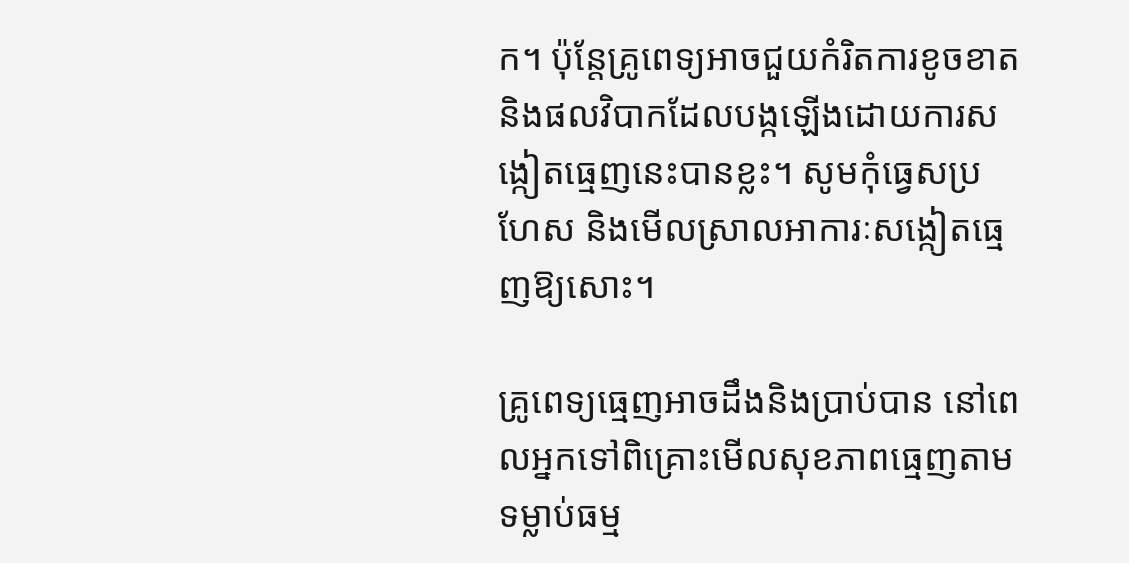ក។ ប៉ុន្តែគ្រូពេទ្យអាចជួយកំរិតការខូចខាតនិងផលវិបាកដែលបង្កឡើងដោយការសង្កៀតធ្មេញនេះបានខ្លះ។ សូមកុំធ្វេសប្រហែស និងមើលស្រាលអាការៈសង្កៀតធ្មេញឱ្យសោះ។

គ្រូពេទ្យធ្មេញអាចដឹងនិងប្រាប់បាន នៅពេលអ្នកទៅពិគ្រោះមើលសុខភាពធ្មេញតាមទម្លាប់ធម្ម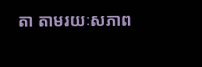តា តាមរយៈសភាព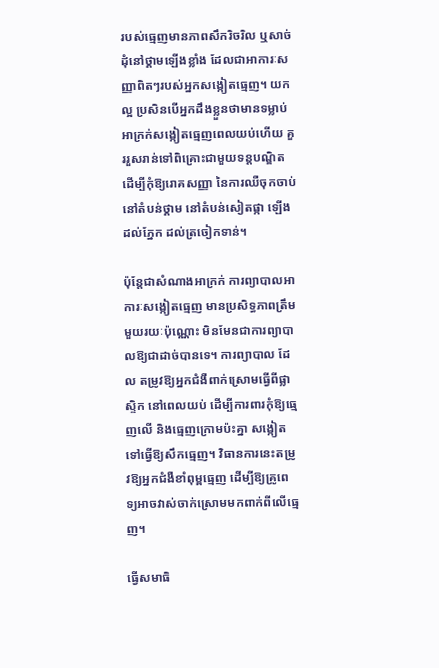របស់ធ្មេញមានភាពសឹករិចរិល ឬសាច់ដុំនៅថ្គាមឡើងខ្លាំង ដែលជាអាការៈសញ្ញាពិតៗរបស់អ្នកសង្កៀតធ្មេញ។ យកល្អ ប្រសិនបើអ្នកដឹងខ្លួនថាមានទម្លាប់អាក្រក់សង្កៀតធ្មេញពេលយប់ហើយ គួររួសរាន់ទៅពិគ្រោះជាមួយទន្តបណ្ឌិត ដើម្បីកុំឱ្យរោគសញ្ញា នៃការឈឺចុកចាប់នៅតំបន់ថ្គាម នៅតំបន់សៀតផ្កា ឡើងដល់ភ្នែក ដល់ត្រចៀកទាន់។

ប៉ុន្តែជាសំណាងអាក្រក់ ការព្យាបាលអាការៈសង្កៀតធ្មេញ មានប្រសិទ្ធភាពត្រឹមមួយរយៈប៉ុណ្ណោះ មិនមែនជាការព្យាបាលឱ្យជាដាច់បានទេ។ ការព្យាបាល ដែល តម្រូវឱ្យអ្នកជំងឺពាក់ស្រោមធ្វើពីផ្លាស្ទិក នៅពេលយប់ ដើម្បីការពារកុំឱ្យធ្មេញលើ និងធ្មេញក្រោមប៉ះគ្នា សង្កៀតទៅធ្វើឱ្យសឹកធ្មេញ។ វិធានការនេះតម្រូវឱ្យអ្នកជំងឺខាំពុម្ពធ្មេញ ដើម្បីឱ្យគ្រូពេទ្យអាចវាស់ចាក់ស្រោមមកពាក់ពីលើធ្មេញ។

ធ្វើសមាធិ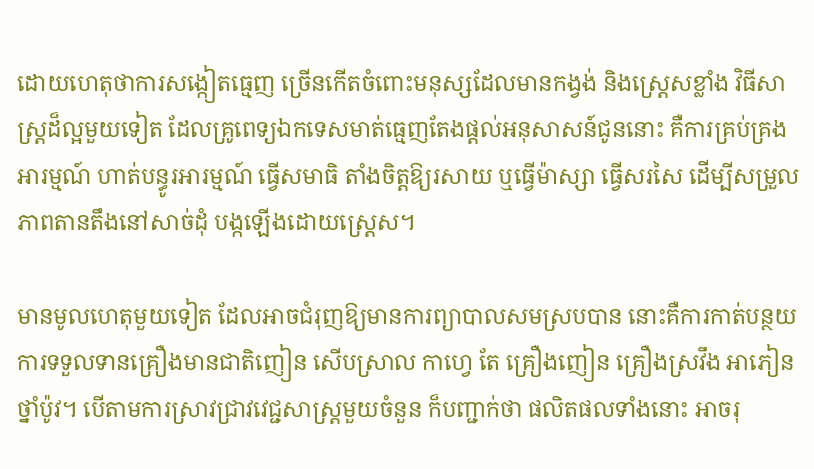ដោយហេតុថាការសង្កៀតធ្មេញ ច្រើនកើតចំពោះមនុស្សដែលមានកង្វង់ និងស្ត្រេសខ្លាំង វិធីសាស្ត្រដ៏ល្អមួយទៀត ដែលគ្រូពេទ្យឯកទេសមាត់ធ្មេញតែងផ្តល់អនុសាសន៍ជូននោះ គឺការគ្រប់គ្រងអារម្មណ៍ ហាត់បន្ធូរអារម្មណ៍ ធ្វើសមាធិ តាំងចិត្តឱ្យរសាយ ឬធ្វើម៉ាស្សា ធ្វើសរសៃ ដើម្បីសម្រួលភាពតានតឹងនៅសាច់ដុំ បង្កឡើងដោយស្ត្រេស។

មានមូលហេតុមួយទៀត ដែលអាចជំរុញឱ្យមានការព្យាបាលសមស្របបាន នោះគឺការកាត់បន្ថយការទទួលទានគ្រឿងមានជាតិញៀន សើបស្រាល កាហ្វេ តែ គ្រឿងញៀន គ្រឿងស្រវឹង អាភៀន ថ្នាំប៉ូវ។ បើតាមការស្រាវជ្រាវវេជ្ជសាស្ត្រមួយចំនួន ក៏បញ្ជាក់ថា ផលិតផលទាំងនោះ អាចរុ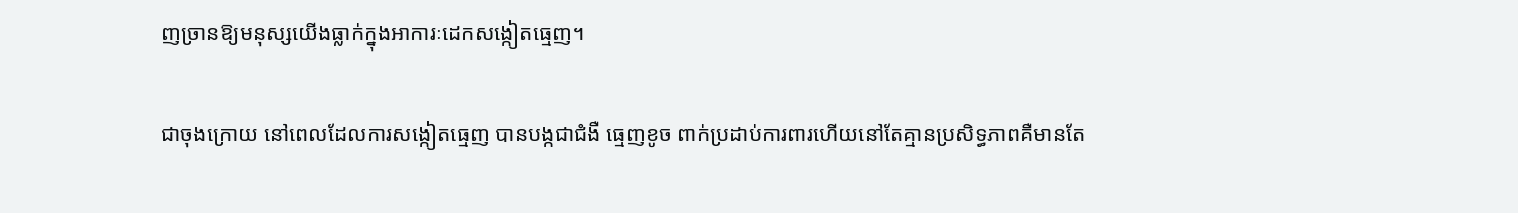ញច្រានឱ្យមនុស្សយើងធ្លាក់ក្នុងអាការៈដេកសង្កៀតធ្មេញ។

ជាចុងក្រោយ នៅពេលដែលការសង្កៀតធ្មេញ បានបង្កជាជំងឺ ធ្មេញខូច ពាក់ប្រដាប់ការពារហើយនៅតែគ្មានប្រសិទ្ធភាពគឺមានតែ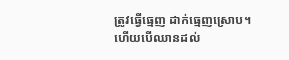ត្រូវធ្វើធ្មេញ ដាក់ធ្មេញស្រោប។ ហើយបើឈានដល់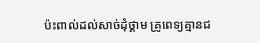ប៉ះពាល់ដល់សាច់ដុំថ្គាម គ្រូពេទ្យគ្មានជ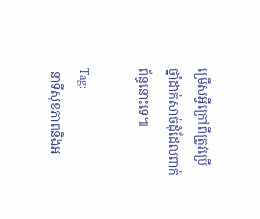ម្រើសអ្វីក្រៅពីត្រូវប្រើថ្នាំដាក់សាច់ដុំដែលពាក់ព័ន្ធនោះទេ៕

Tag:
 នាទីសុខភាពនិងអ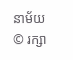នាម័យ
© រក្សា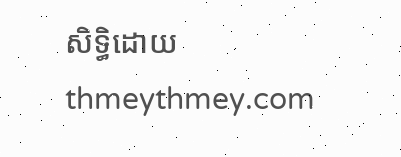សិទ្ធិដោយ thmeythmey.com